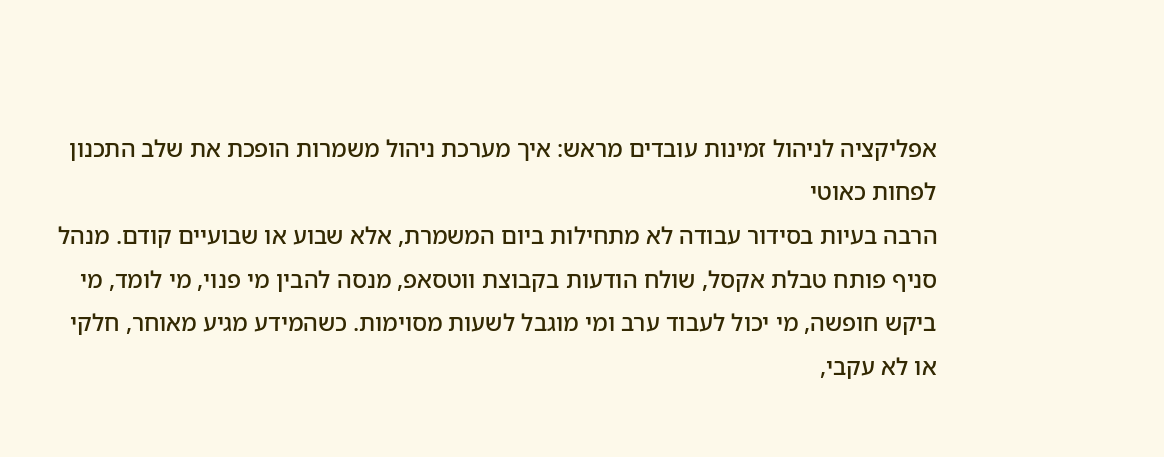אפליקציה לניהול זמינות עובדים מראש: איך מערכת ניהול משמרות הופכת את שלב התכנון לפחות כאוטי
הרבה בעיות בסידור עבודה לא מתחילות ביום המשמרת, אלא שבוע או שבועיים קודם. מנהל סניף פותח טבלת אקסל, שולח הודעות בקבוצת ווטסאפ, מנסה להבין מי פנוי, מי לומד, מי ביקש חופשה, מי יכול לעבוד ערב ומי מוגבל לשעות מסוימות. כשהמידע מגיע מאוחר, חלקי או לא עקבי,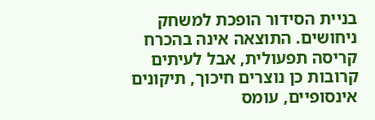בניית הסידור הופכת למשחק ניחושים. התוצאה אינה בהכרח קריסה תפעולית, אבל לעיתים קרובות כן נוצרים חיכוך, תיקונים אינסופיים, עומס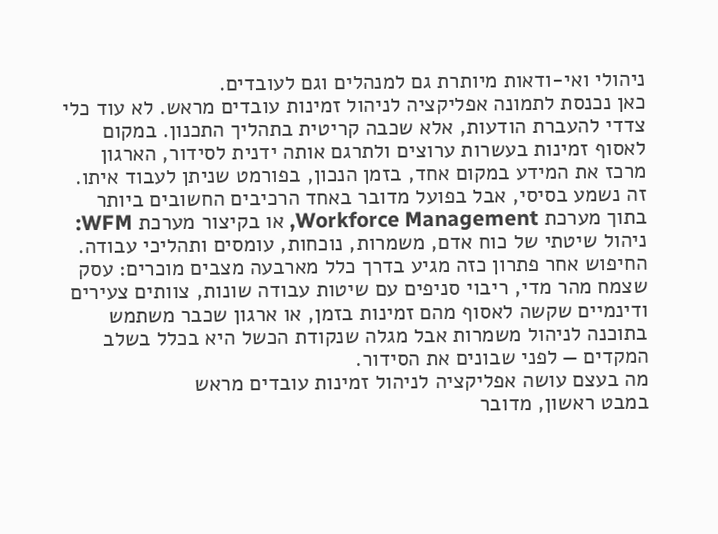ניהולי ואי-ודאות מיותרת גם למנהלים וגם לעובדים.
כאן נכנסת לתמונה אפליקציה לניהול זמינות עובדים מראש. לא עוד כלי צדדי להעברת הודעות, אלא שכבה קריטית בתהליך התכנון. במקום לאסוף זמינות בעשרות ערוצים ולתרגם אותה ידנית לסידור, הארגון מרכז את המידע במקום אחד, בזמן הנכון, בפורמט שניתן לעבוד איתו. זה נשמע בסיסי, אבל בפועל מדובר באחד הרכיבים החשובים ביותר בתוך מערכת Workforce Management, או בקיצור מערכת WFM: ניהול שיטתי של כוח אדם, משמרות, נוכחות, עומסים ותהליכי עבודה.
החיפוש אחר פתרון כזה מגיע בדרך כלל מארבעה מצבים מוכרים: עסק שצמח מהר מדי, ריבוי סניפים עם שיטות עבודה שונות, צוותים צעירים ודינמיים שקשה לאסוף מהם זמינות בזמן, או ארגון שכבר משתמש בתוכנה לניהול משמרות אבל מגלה שנקודת הכשל היא בכלל בשלב המקדים — לפני שבונים את הסידור.
מה בעצם עושה אפליקציה לניהול זמינות עובדים מראש
במבט ראשון, מדובר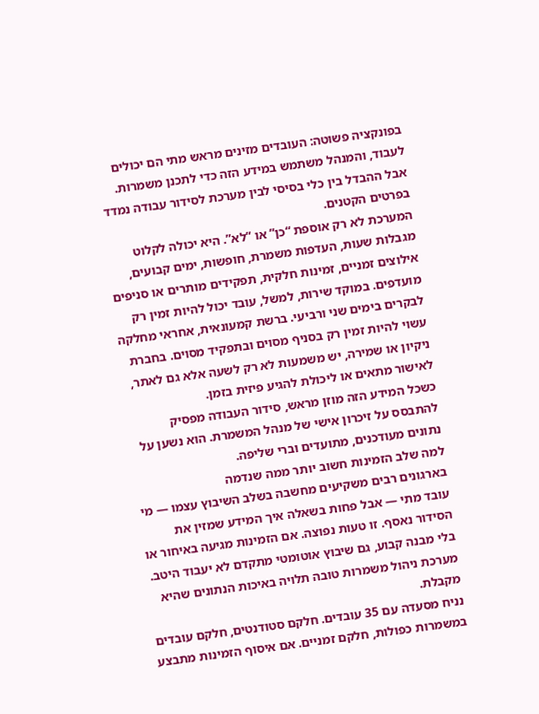בפונקציה פשוטה: העובדים מזינים מראש מתי הם יכולים לעבוד, והמנהל משתמש במידע הזה כדי לתכנן משמרות. אבל ההבדל בין כלי בסיסי לבין מערכת לסידור עבודה נמדד בפרטים הקטנים.
המערכת לא רק אוספת “כן” או “לא”. היא יכולה לקלוט מגבלות שעות, העדפות משמרת, חופשות, ימים קבועים, אילוצים זמניים, זמינות חלקית, תפקידים מותרים או סניפים מועדפים. במוקד שירות, למשל, עובד יכול להיות זמין רק לבקרים בימים שני ורביעי. ברשת קמעונאית, אחראי מחלקה עשוי להיות זמין רק בסניף מסוים ובתפקיד מסוים. בחברת ניקיון או שמירה, יש משמעות לא רק לשעה אלא גם לאתר, לאישור מתאים או ליכולת להגיע פיזית בזמן.
כשכל המידע הזה מוזן מראש, סידור העבודה מפסיק להתבסס על זיכרון אישי של מנהל המשמרת. הוא נשען על נתונים מעודכנים, מתועדים וברי שליפה.
למה שלב הזמינות חשוב יותר ממה שנדמה
בארגונים רבים משקיעים מחשבה בשלב השיבוץ עצמו — מי עובד מתי — אבל פחות בשאלה איך המידע שמזין את הסידור נאסף. זו טעות נפוצה. אם הזמינות מגיעה באיחור או בלי מבנה קבוע, גם שיבוץ אוטומטי מתקדם לא יעבוד היטב. מערכת ניהול משמרות טובה תלויה באיכות הנתונים שהיא מקבלת.
נניח מסעדה עם 35 עובדים. חלקם סטודנטים, חלקם עובדים במשמרות כפולות, חלקם זמניים. אם איסוף הזמינות מתבצע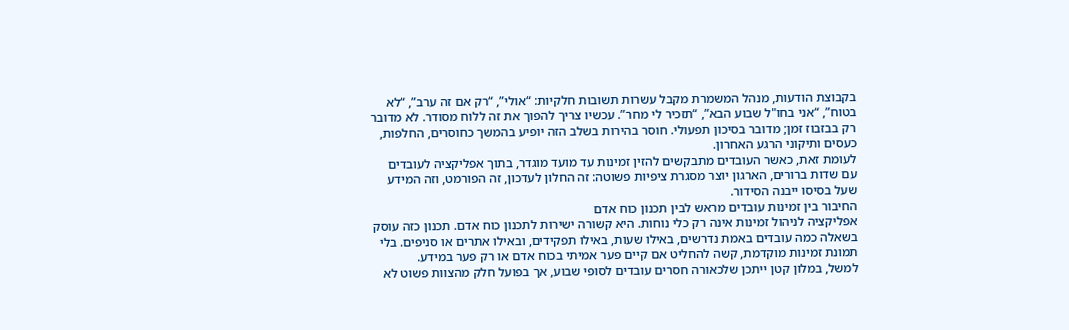בקבוצת הודעות, מנהל המשמרת מקבל עשרות תשובות חלקיות: “אולי”, “רק אם זה ערב”, “לא בטוח”, “אני בחו"ל שבוע הבא”, “תזכיר לי מחר”. עכשיו צריך להפוך את זה ללוח מסודר. לא מדובר רק בבזבוז זמן; מדובר בסיכון תפעולי. חוסר בהירות בשלב הזה יופיע בהמשך כחוסרים, החלפות, כעסים ותיקוני הרגע האחרון.
לעומת זאת, כאשר העובדים מתבקשים להזין זמינות עד מועד מוגדר, בתוך אפליקציה לעובדים עם שדות ברורים, הארגון יוצר מסגרת ציפיות פשוטה: זה החלון לעדכון, זה הפורמט, וזה המידע שעל בסיסו ייבנה הסידור.
החיבור בין זמינות עובדים מראש לבין תכנון כוח אדם
אפליקציה לניהול זמינות אינה רק כלי נוחות. היא קשורה ישירות לתכנון כוח אדם. תכנון כזה עוסק בשאלה כמה עובדים באמת נדרשים, באילו שעות, באילו תפקידים, ובאילו אתרים או סניפים. בלי תמונת זמינות מוקדמת, קשה להחליט אם קיים פער אמיתי בכוח אדם או רק פער במידע.
למשל, במלון קטן ייתכן שלכאורה חסרים עובדים לסופי שבוע, אך בפועל חלק מהצוות פשוט לא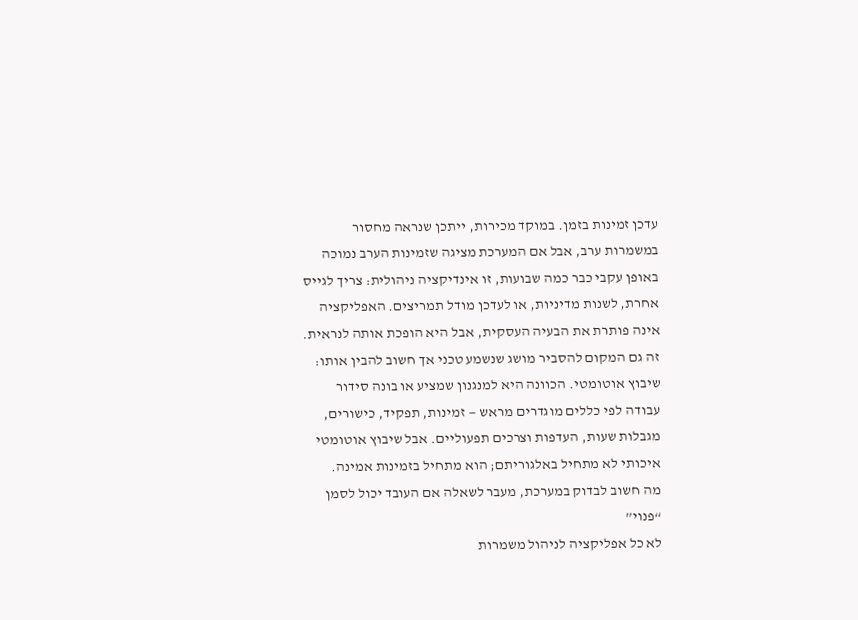עדכן זמינות בזמן. במוקד מכירות, ייתכן שנראה מחסור במשמרות ערב, אבל אם המערכת מציגה שזמינות הערב נמוכה באופן עקבי כבר כמה שבועות, זו אינדיקציה ניהולית: צריך לגייס אחרת, לשנות מדיניות, או לעדכן מודל תמריצים. האפליקציה אינה פותרת את הבעיה העסקית, אבל היא הופכת אותה לנראית.
זה גם המקום להסביר מושג שנשמע טכני אך חשוב להבין אותו: שיבוץ אוטומטי. הכוונה היא למנגנון שמציע או בונה סידור עבודה לפי כללים מוגדרים מראש — זמינות, תפקיד, כישורים, מגבלות שעות, העדפות וצרכים תפעוליים. אבל שיבוץ אוטומטי איכותי לא מתחיל באלגוריתם; הוא מתחיל בזמינות אמינה.
מה חשוב לבדוק במערכת, מעבר לשאלה אם העובד יכול לסמן “פנוי”
לא כל אפליקציה לניהול משמרות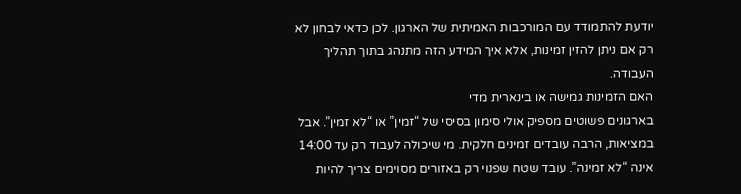יודעת להתמודד עם המורכבות האמיתית של הארגון. לכן כדאי לבחון לא רק אם ניתן להזין זמינות, אלא איך המידע הזה מתנהג בתוך תהליך העבודה.
האם הזמינות גמישה או בינארית מדי
בארגונים פשוטים מספיק אולי סימון בסיסי של “זמין” או “לא זמין”. אבל במציאות, הרבה עובדים זמינים חלקית. מי שיכולה לעבוד רק עד 14:00 אינה “לא זמינה”. עובד שטח שפנוי רק באזורים מסוימים צריך להיות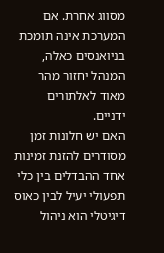מסווג אחרת. אם המערכת אינה תומכת בניואנסים כאלה, המנהל יחזור מהר מאוד לאלתורים ידניים.
האם יש חלונות זמן מסודרים להזנת זמינות
אחד ההבדלים בין כלי תפעולי יעיל לבין כאוס דיגיטלי הוא ניהול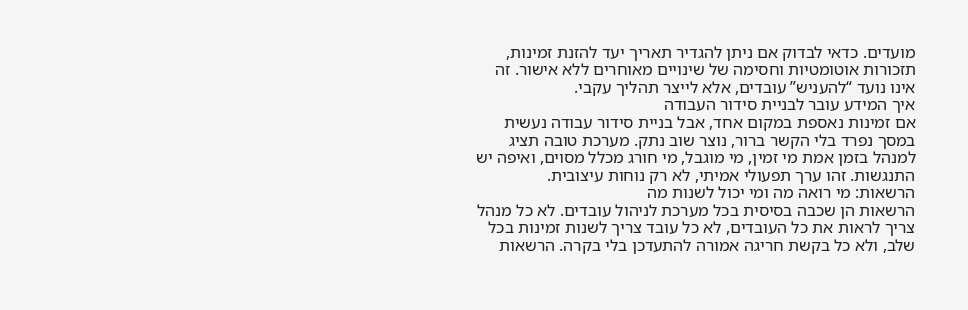מועדים. כדאי לבדוק אם ניתן להגדיר תאריך יעד להזנת זמינות, תזכורות אוטומטיות וחסימה של שינויים מאוחרים ללא אישור. זה אינו נועד “להעניש” עובדים, אלא לייצר תהליך עקבי.
איך המידע עובר לבניית סידור העבודה
אם זמינות נאספת במקום אחד, אבל בניית סידור עבודה נעשית במסך נפרד בלי הקשר ברור, נוצר שוב נתק. מערכת טובה תציג למנהל בזמן אמת מי זמין, מי מוגבל, מי חורג מכלל מסוים, ואיפה יש התנגשות. זהו ערך תפעולי אמיתי, לא רק נוחות עיצובית.
הרשאות: מי רואה מה ומי יכול לשנות מה
הרשאות הן שכבה בסיסית בכל מערכת לניהול עובדים. לא כל מנהל צריך לראות את כל העובדים, לא כל עובד צריך לשנות זמינות בכל שלב, ולא כל בקשת חריגה אמורה להתעדכן בלי בקרה. הרשאות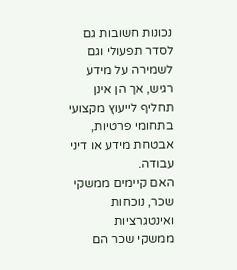נכונות חשובות גם לסדר תפעולי וגם לשמירה על מידע רגיש, אך הן אינן תחליף לייעוץ מקצועי בתחומי פרטיות, אבטחת מידע או דיני עבודה.
האם קיימים ממשקי שכר, נוכחות ואינטגרציות
ממשקי שכר הם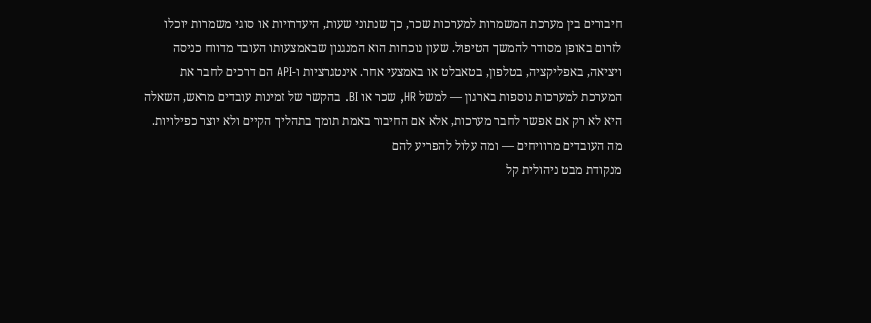חיבורים בין מערכת המשמרות למערכות שכר, כך שנתוני שעות, היעדרויות או סוגי משמרות יוכלו לזרום באופן מסודר להמשך הטיפול. שעון נוכחות הוא המנגנון שבאמצעותו העובד מדווח כניסה ויציאה, באפליקציה, בטלפון, בטאבלט או באמצעי אחר. אינטגרציות ו-API הם דרכים לחבר את המערכת למערכות נוספות בארגון — למשל HR, שכר או BI. בהקשר של זמינות עובדים מראש, השאלה היא לא רק אם אפשר לחבר מערכות, אלא אם החיבור באמת תומך בתהליך הקיים ולא יוצר כפילויות.
מה העובדים מרוויחים — ומה עלול להפריע להם
מנקודת מבט ניהולית קל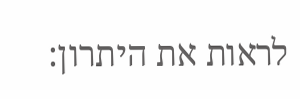לראות את היתרון: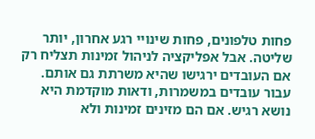פחות טלפונים, פחות שינויי רגע אחרון, יותר שליטה. אבל אפליקציה לניהול זמינות תצליח רק אם העובדים ירגישו שהיא משרתת גם אותם.
עבור עובדים במשמרות, ודאות מוקדמת היא נושא רגיש. אם הם מזינים זמינות ולא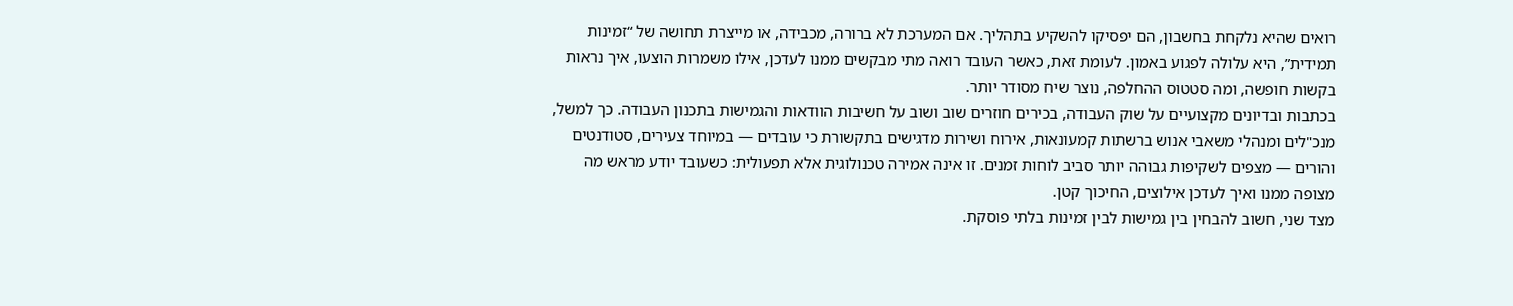רואים שהיא נלקחת בחשבון, הם יפסיקו להשקיע בתהליך. אם המערכת לא ברורה, מכבידה, או מייצרת תחושה של “זמינות תמידית”, היא עלולה לפגוע באמון. לעומת זאת, כאשר העובד רואה מתי מבקשים ממנו לעדכן, אילו משמרות הוצעו, איך נראות בקשות חופשה, ומה סטטוס ההחלפה, נוצר שיח מסודר יותר.
בכתבות ובדיונים מקצועיים על שוק העבודה, בכירים חוזרים שוב ושוב על חשיבות הוודאות והגמישות בתכנון העבודה. כך למשל, מנכ"לים ומנהלי משאבי אנוש ברשתות קמעונאות, אירוח ושירות מדגישים בתקשורת כי עובדים — במיוחד צעירים, סטודנטים והורים — מצפים לשקיפות גבוהה יותר סביב לוחות זמנים. זו אינה אמירה טכנולוגית אלא תפעולית: כשעובד יודע מראש מה מצופה ממנו ואיך לעדכן אילוצים, החיכוך קטן.
מצד שני, חשוב להבחין בין גמישות לבין זמינות בלתי פוסקת.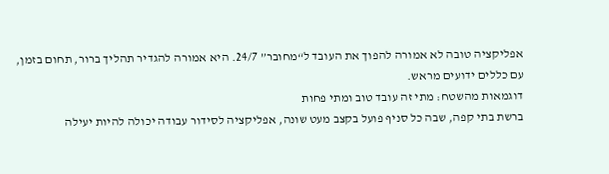אפליקציה טובה לא אמורה להפוך את העובד ל“מחובר” 24/7. היא אמורה להגדיר תהליך ברור, תחום בזמן, עם כללים ידועים מראש.
דוגמאות מהשטח: מתי זה עובד טוב ומתי פחות
ברשת בתי קפה, שבה כל סניף פועל בקצב מעט שונה, אפליקציה לסידור עבודה יכולה להיות יעילה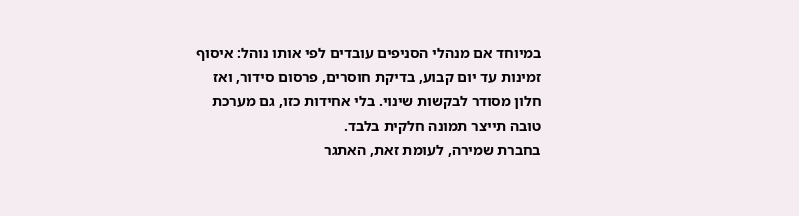במיוחד אם מנהלי הסניפים עובדים לפי אותו נוהל: איסוף זמינות עד יום קבוע, בדיקת חוסרים, פרסום סידור, ואז חלון מסודר לבקשות שינוי. בלי אחידות כזו, גם מערכת טובה תייצר תמונה חלקית בלבד.
בחברת שמירה, לעומת זאת, האתגר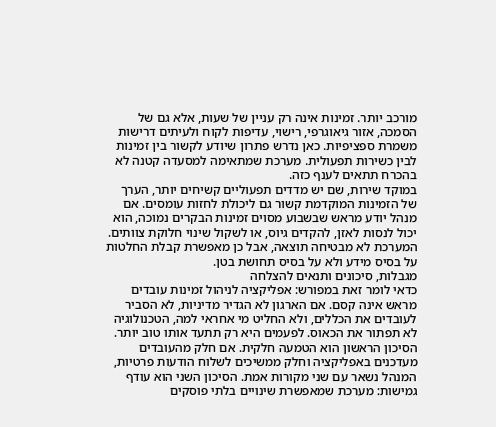מורכב יותר. זמינות אינה רק עניין של שעות, אלא גם של הסמכה, אזור גיאוגרפי, רישוי, עדיפות לקוח ולעיתים דרישות משמרת ספציפיות. כאן נדרש פתרון שיודע לקשור בין זמינות לבין כשירות תפעולית. מערכת שמתאימה למסעדה קטנה לא בהכרח תתאים לענף כזה.
במוקד שירות, שם יש מדדים תפעוליים קשיחים יותר, הערך של הזמינות המוקדמת קשור גם ליכולת לחזות עומסים. אם מנהל יודע מראש שבשבוע מסוים זמינות הבקרים נמוכה, הוא יכול לנסות לאזן, להקדים גיוס, או לשקול שינוי חלוקת צוותים. המערכת לא מבטיחה תוצאה, אבל כן מאפשרת קבלת החלטות על בסיס מידע ולא על בסיס תחושת בטן.
מגבלות, סיכונים ותנאים להצלחה
כדאי לומר זאת במפורש: אפליקציה לניהול זמינות עובדים מראש אינה קסם. אם הארגון לא הגדיר מדיניות, לא הסביר לעובדים את הכללים, ולא החליט מי אחראי למה, הטכנולוגיה לא תפתור את הכאוס. לפעמים היא רק תתעד אותו טוב יותר.
הסיכון הראשון הוא הטמעה חלקית. אם חלק מהעובדים מעדכנים באפליקציה וחלק ממשיכים לשלוח הודעות פרטיות, המנהל נשאר עם שני מקורות אמת. הסיכון השני הוא עודף גמישות: מערכת שמאפשרת שינויים בלתי פוסקים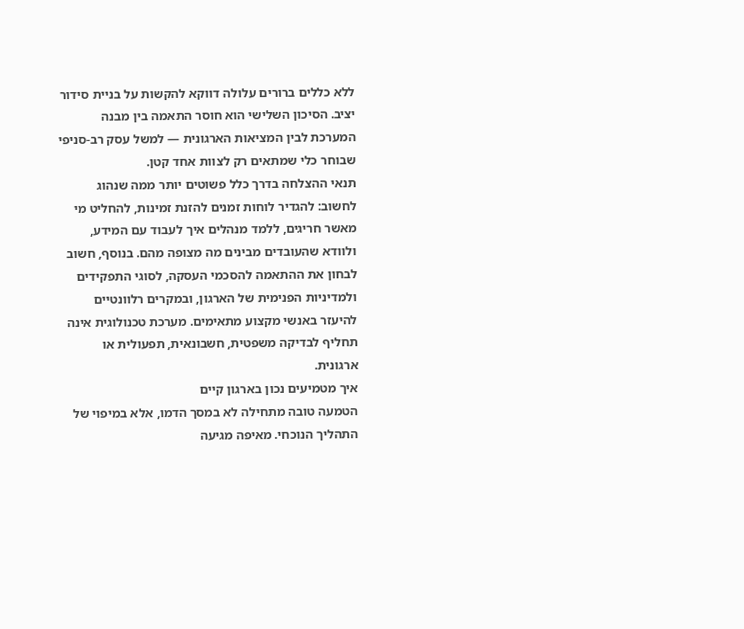ללא כללים ברורים עלולה דווקא להקשות על בניית סידור יציב. הסיכון השלישי הוא חוסר התאמה בין מבנה המערכת לבין המציאות הארגונית — למשל עסק רב-סניפי שבוחר כלי שמתאים רק לצוות אחד קטן.
תנאי ההצלחה בדרך כלל פשוטים יותר ממה שנהוג לחשוב: להגדיר לוחות זמנים להזנת זמינות, להחליט מי מאשר חריגים, ללמד מנהלים איך לעבוד עם המידע, ולוודא שהעובדים מבינים מה מצופה מהם. בנוסף, חשוב לבחון את ההתאמה להסכמי העסקה, לסוגי התפקידים ולמדיניות הפנימית של הארגון, ובמקרים רלוונטיים להיעזר באנשי מקצוע מתאימים. מערכת טכנולוגית אינה תחליף לבדיקה משפטית, חשבונאית, תפעולית או ארגונית.
איך מטמיעים נכון בארגון קיים
הטמעה טובה מתחילה לא במסך הדמו, אלא במיפוי של התהליך הנוכחי. מאיפה מגיעה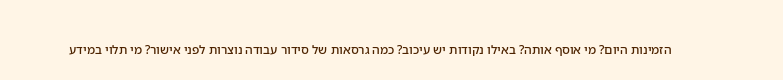הזמינות היום? מי אוסף אותה? באילו נקודות יש עיכוב? כמה גרסאות של סידור עבודה נוצרות לפני אישור? מי תלוי במידע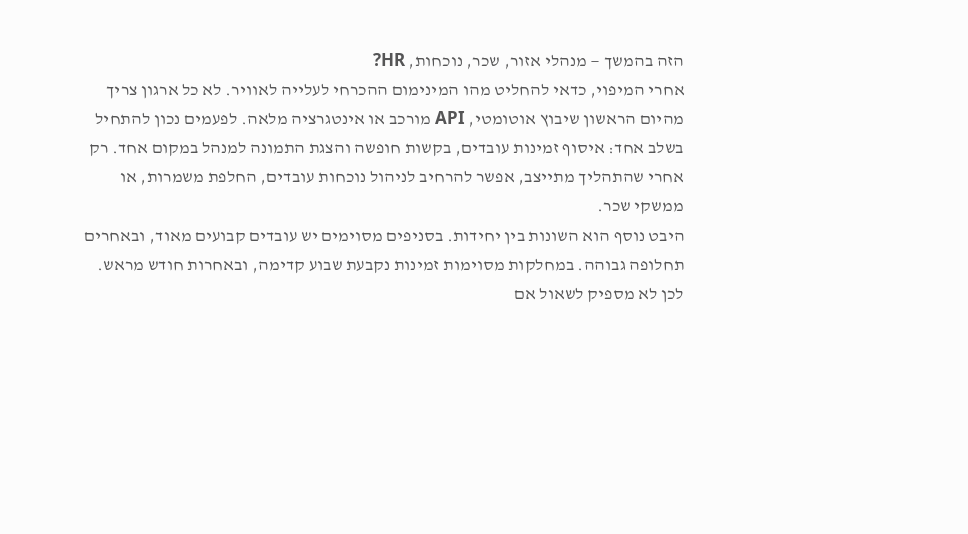הזה בהמשך — מנהלי אזור, שכר, נוכחות, HR?
אחרי המיפוי, כדאי להחליט מהו המינימום ההכרחי לעלייה לאוויר. לא כל ארגון צריך מהיום הראשון שיבוץ אוטומטי, API מורכב או אינטגרציה מלאה. לפעמים נכון להתחיל בשלב אחד: איסוף זמינות עובדים, בקשות חופשה והצגת התמונה למנהל במקום אחד. רק אחרי שהתהליך מתייצב, אפשר להרחיב לניהול נוכחות עובדים, החלפת משמרות, או ממשקי שכר.
היבט נוסף הוא השונות בין יחידות. בסניפים מסוימים יש עובדים קבועים מאוד, ובאחרים תחלופה גבוהה. במחלקות מסוימות זמינות נקבעת שבוע קדימה, ובאחרות חודש מראש. לכן לא מספיק לשאול אם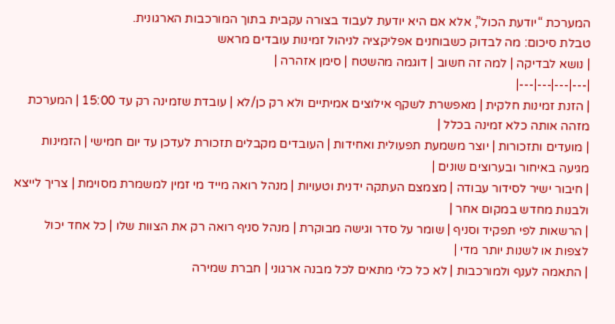המערכת “יודעת הכול”, אלא אם היא יודעת לעבוד בצורה עקבית בתוך המורכבות הארגונית.
טבלת סיכום: מה לבדוק כשבוחנים אפליקציה לניהול זמינות עובדים מראש
| נושא לבדיקה | למה זה חשוב | דוגמה מהשטח | סימן אזהרה |
|---|---|---|---|
| הזנת זמינות חלקית | מאפשרת לשקף אילוצים אמיתיים ולא רק כן/לא | עובדת שזמינה רק עד 15:00 | המערכת מזהה אותה כלא זמינה בכלל |
| מועדים ותזכורות | יוצר משמעת תפעולית ואחידות | העובדים מקבלים תזכורת לעדכן עד יום חמישי | הזמינות מגיעה באיחור ובערוצים שונים |
| חיבור ישיר לסידור עבודה | מצמצם העתקה ידנית וטעויות | מנהל רואה מייד מי זמין למשמרת מסוימת | צריך לייצא ולבנות מחדש במקום אחר |
| הרשאות לפי תפקיד וסניף | שומר על סדר וגישה מבוקרת | מנהל סניף רואה רק את הצוות שלו | כל אחד יכול לצפות או לשנות יותר מדי |
| התאמה לענף ולמורכבות | לא כל כלי מתאים לכל מבנה ארגוני | חברת שמירה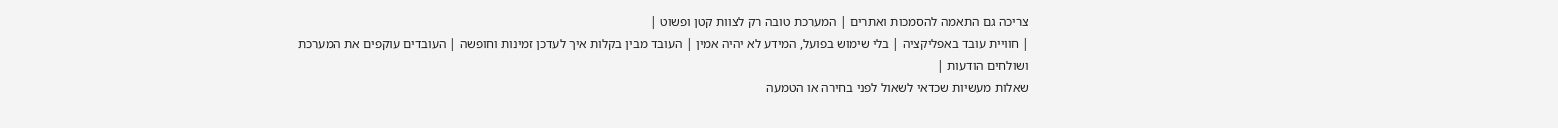צריכה גם התאמה להסמכות ואתרים | המערכת טובה רק לצוות קטן ופשוט |
| חוויית עובד באפליקציה | בלי שימוש בפועל, המידע לא יהיה אמין | העובד מבין בקלות איך לעדכן זמינות וחופשה | העובדים עוקפים את המערכת ושולחים הודעות |
שאלות מעשיות שכדאי לשאול לפני בחירה או הטמעה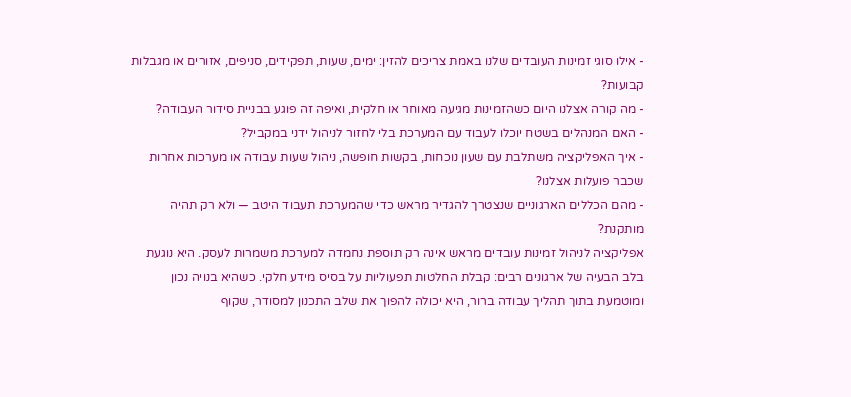- אילו סוגי זמינות העובדים שלנו באמת צריכים להזין: ימים, שעות, תפקידים, סניפים, אזורים או מגבלות קבועות?
- מה קורה אצלנו היום כשהזמינות מגיעה מאוחר או חלקית, ואיפה זה פוגע בבניית סידור העבודה?
- האם המנהלים בשטח יוכלו לעבוד עם המערכת בלי לחזור לניהול ידני במקביל?
- איך האפליקציה משתלבת עם שעון נוכחות, בקשות חופשה, ניהול שעות עבודה או מערכות אחרות שכבר פועלות אצלנו?
- מהם הכללים הארגוניים שנצטרך להגדיר מראש כדי שהמערכת תעבוד היטב — ולא רק תהיה מותקנת?
אפליקציה לניהול זמינות עובדים מראש אינה רק תוספת נחמדה למערכת משמרות לעסק. היא נוגעת בלב הבעיה של ארגונים רבים: קבלת החלטות תפעוליות על בסיס מידע חלקי. כשהיא בנויה נכון ומוטמעת בתוך תהליך עבודה ברור, היא יכולה להפוך את שלב התכנון למסודר, שקוף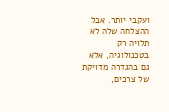ועקבי יותר. אבל ההצלחה שלה לא תלויה רק בטכנולוגיה, אלא גם בהגדרה מדויקת של צרכים,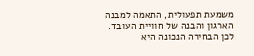משמעת תפעולית, התאמה למבנה הארגון והבנה של חוויית העובד. לכן הבחירה הנכונה היא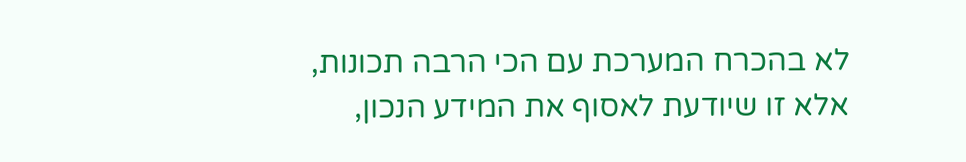לא בהכרח המערכת עם הכי הרבה תכונות, אלא זו שיודעת לאסוף את המידע הנכון,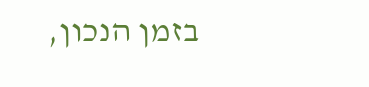בזמן הנכון,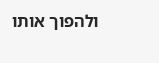ולהפוך אותו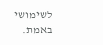לשימושי באמת.